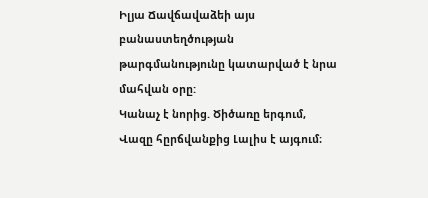Իլյա Ճավճավաձեի այս բանաստեղծության թարգմանությունը կատարված է նրա մահվան օրը:
Կանաչ է նորից. Ծիծառը երգում, Վազը հըրճվանքից Լալիս է այգում։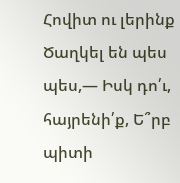Հովիտ ու լերինք Ծաղկել են պես պես,― Իսկ դո՛ւ, հայրենի՛ք, Ե՞րբ պիտի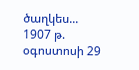ծաղկես...
1907 թ. օգոստոսի 29